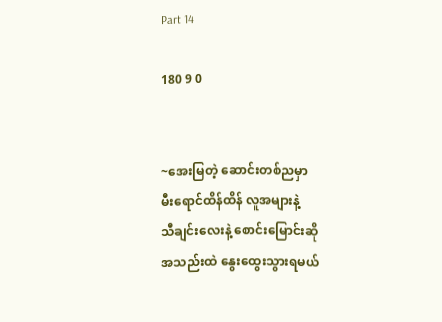Part 14

180 9 0


~အေးမြတဲ့ ဆောင်းတစ်ညမှာ
မီးရောင်ထိန်ထိန် လူအများနဲ့
သီချင်းလေးနဲ့ စောင်းမြောင်းဆို
အသည်းထဲ နွေးထွေးသွားရမယ်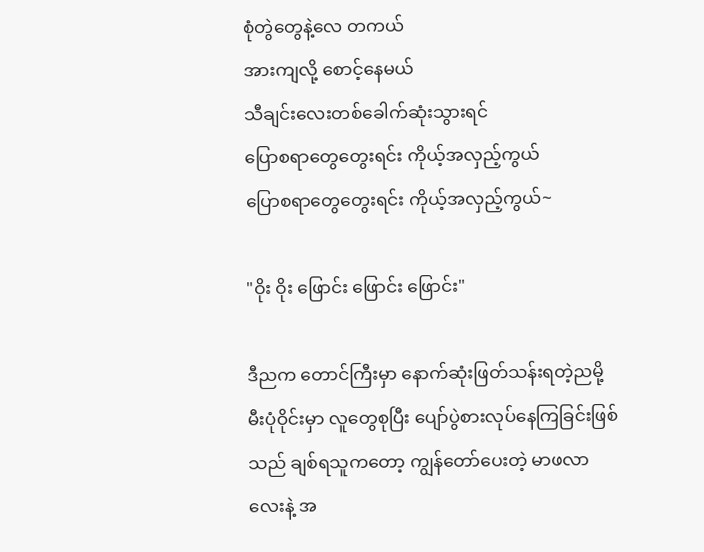စုံတွဲတွေနဲ့လေ တကယ်
အားကျလို့ စောင့်နေမယ်
သီချင်းလေးတစ်‌ခေါက်ဆုံးသွားရင်
ပြောစရာတွေတွေးရင်း ကိုယ့်အလှည့်ကွယ်
ပြောစရာတွေတွေးရင်း ကိုယ့်အလှည့်ကွယ်~

"ဝိုး ဝိုး ဖြောင်း ဖြောင်း ဖြောင်း"

ဒီညက တောင်ကြီးမှာ နောက်ဆုံးဖြတ်သန်းရတဲ့ညမို့  မီးပုံဝိုင်းမှာ လူတွေစုပြီး ပျော်ပွဲစားလုပ်နေကြခြင်းဖြစ်သည် ချစ်ရသူကတော့ ကျွန်တော်ပေးတဲ့ မာဖလာလေးနဲ့ အ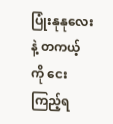ပြုံးနုနုလေးနဲ့ တကယ့်ကို ငေးကြည့်ရ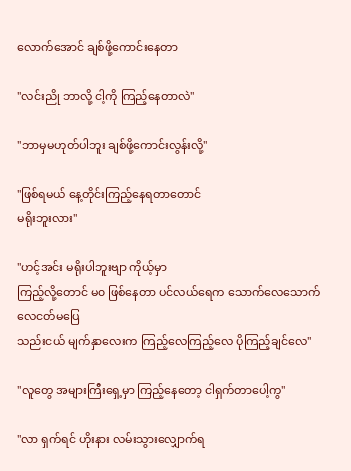လောက်အောင် ချစ်ဖို့ကောင်းနေတာ

"လင်းညို ဘာလို့ ငါ့ကို ကြည့်နေတာလဲ"

"ဘာမှမဟုတ်ပါဘူး ချစ်ဖို့ကောင်းလွန်းလို့"

"ဖြစ်ရမယ် နေ့တိုင်းကြည့်နေရတာတောင်
မရိုးဘူးလား"

"ဟင့်အင်း မရိုးပါဘူးဗျာ ကိုယ့်မှာ
ကြည့်လို့တောင် မ၀ ဖြစ်နေတာ ပင်လယ်ရေက သောက်လေသောက်လေငတ်မပြေ
သည်းငယ် မျက်နှာလေးက ကြည့်လေကြည့်လေ ပိုကြည့်ချင်လေ"

"လူတွေ အများကြီးရှေ့မှာ ကြည့်နေတော့ ငါရှက်တာပေါ့ကွ"

"လာ ရှက်ရင် ဟိုးနား လမ်းသွားလျှောက်ရ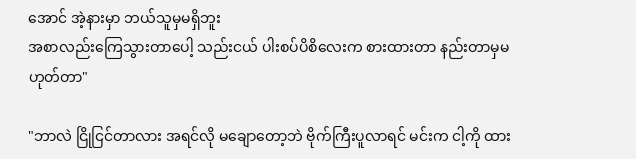အောင် အဲ့နားမှာ ဘယ်သူမှမရှိဘူး
အစာလည်းကြေသွားတာပေါ့ သည်းငယ် ပါးစပ်ပိစိလေးက စားထားတာ နည်းတာမှမဟုတ်တာ"

"ဘာလဲ ငြိုငြင်တာလား အရင်လို မချောတော့ဘဲ ဗိုက်ကြီးပူလာရင် မင်းက ငါ့ကို ထား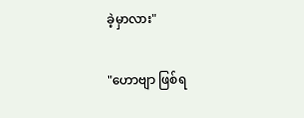ခဲ့မှာလား"

"ဟောဗျာ ဖြစ်ရ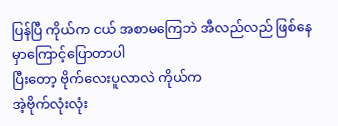ပြန်ပြီ ကိုယ်က ငယ် အစာမကြေဘဲ အီလည်လည် ဖြစ်နေမှာကြောင့်ပြောတာပါ
ပြီးတော့ ဗိုက်လေးပူလာလဲ ကိုယ်က
အဲ့ဗိုက်လုံးလုံး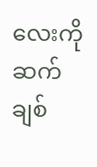လေးကို ဆက်ချစ်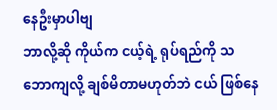နေဦးမှာပါဗျ
ဘာလို့ဆို ကိုယ်က ငယ့်ရဲ့ ရုပ်ရည်ကို သဘောကျလို့ ချစ်မိတာမဟုတ်ဘဲ ငယ် ဖြစ်နေ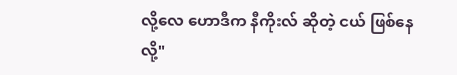လို့လေ ဟောဒီက နီကိုးလ် ဆိုတဲ့ ငယ် ဖြစ်နေလို့"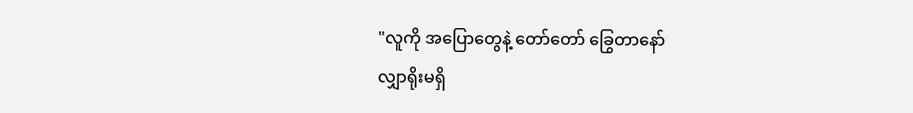"လူကို အပြောတွေနဲ့ တော်တော် ခြွေတာနော်
လျှာရိုးမရှိ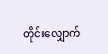တိုင်းလျှောက်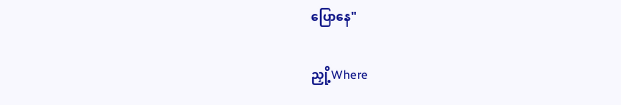ပြောနေ"

ညှို့Where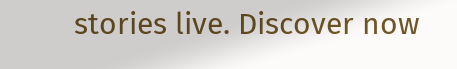stories live. Discover now